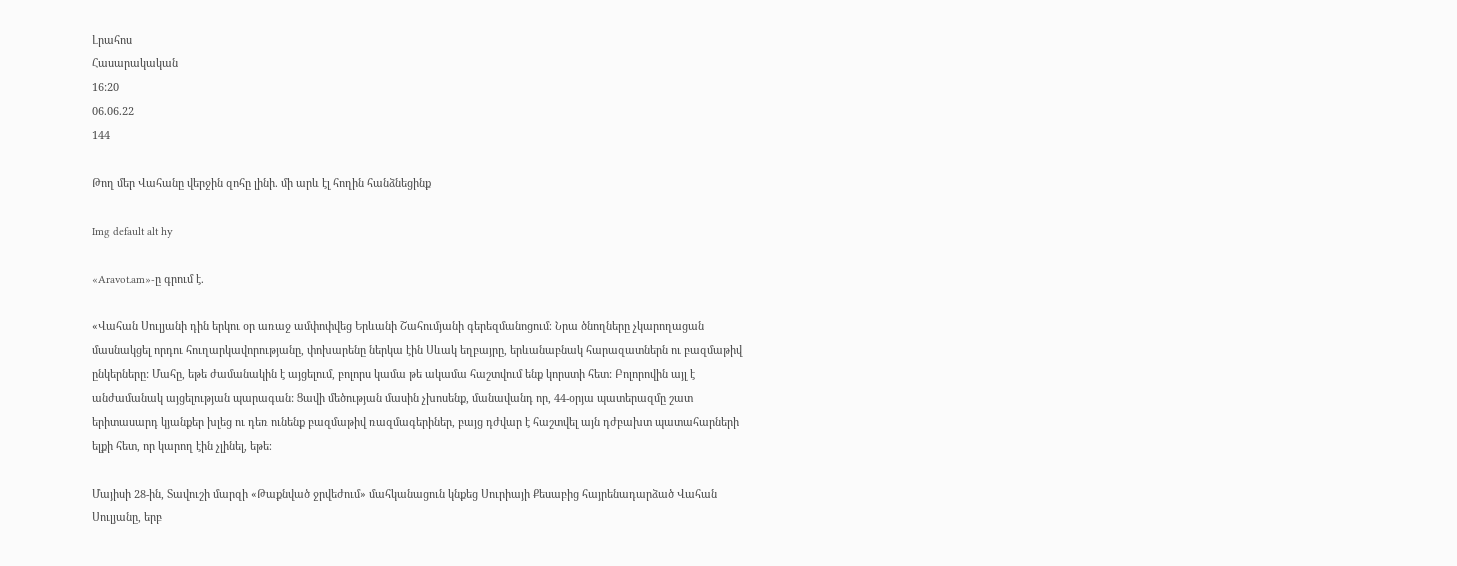Լրահոս
Հասարակական
16:20
06.06.22
144

Թող մեր Վահանը վերջին զոհը լինի. մի արև էլ հողին հանձնեցինք

Img default alt hy

«Aravot.am»-ը գրում է.

«Վահան Սուլյանի դին երկու օր առաջ ամփոփվեց Երևանի Շահումյանի գերեզմանոցում։ Նրա ծնողները չկարողացան մասնակցել որդու հուղարկավորությանը, փոխարենը ներկա էին Սևակ եղբայրը, երևանաբնակ հարազատներն ու բազմաթիվ ընկերները: Մահը, եթե ժամանակին է այցելում, բոլորս կամա թե ակամա հաշտվում ենք կորստի հետ: Բոլորովին այլ է անժամանակ այցելության պարագան: Ցավի մեծության մասին չխոսենք, մանավանդ որ, 44-օրյա պատերազմը շատ երիտասարդ կյանքեր խլեց ու դեռ ունենք բազմաթիվ ռազմագերիներ, բայց դժվար է հաշտվել այն դժբախտ պատահարների ելքի հետ, որ կարող էին չլինել, եթե։

Մայիսի 28-ին, Տավուշի մարզի «Թաքնված ջրվեժում» մահկանացուն կնքեց Սուրիայի Քեսաբից հայրենադարձած Վահան Սուլյանը, երբ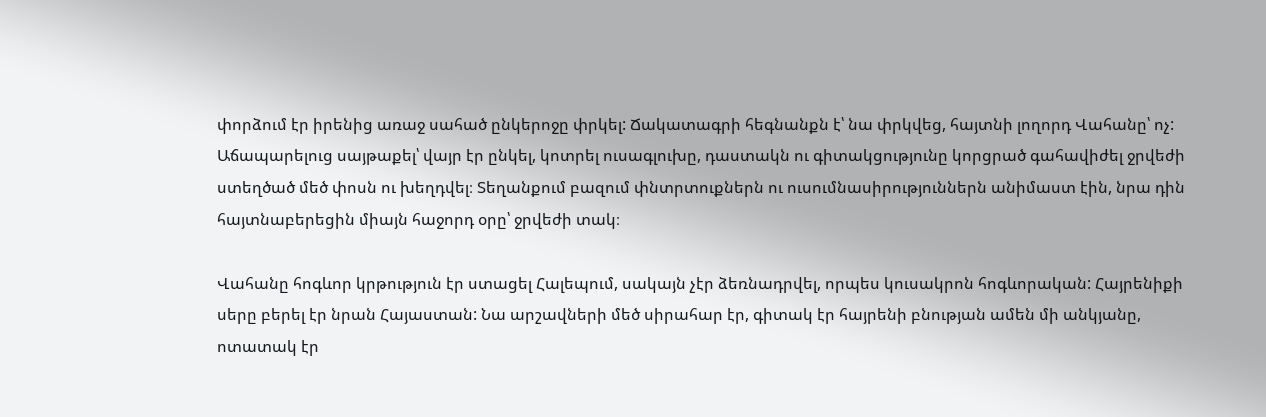փորձում էր իրենից առաջ սահած ընկերոջը փրկել: Ճակատագրի հեգնանքն է՝ նա փրկվեց, հայտնի լողորդ Վահանը՝ ոչ: Աճապարելուց սայթաքել՝ վայր էր ընկել, կոտրել ուսագլուխը, դաստակն ու գիտակցությունը կորցրած գահավիժել ջրվեժի ստեղծած մեծ փոսն ու խեղդվել։ Տեղանքում բազում փնտրտուքներն ու ուսումնասիրություններն անիմաստ էին, նրա դին հայտնաբերեցին միայն հաջորդ օրը՝ ջրվեժի տակ։

Վահանը հոգևոր կրթություն էր ստացել Հալեպում, սակայն չէր ձեռնադրվել, որպես կուսակրոն հոգևորական: Հայրենիքի սերը բերել էր նրան Հայաստան: Նա արշավների մեծ սիրահար էր, գիտակ էր հայրենի բնության ամեն մի անկյանը, ոտատակ էր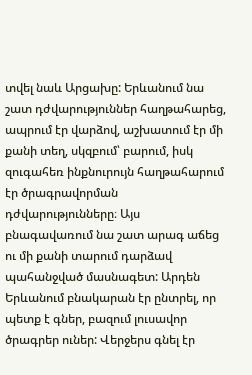տվել նաև Արցախը: Երևանում նա շատ դժվարություններ հաղթահարեց, ապրում էր վարձով, աշխատում էր մի քանի տեղ, սկզբում՝ բարում, իսկ զուգահեռ ինքնուրույն հաղթահարում էր ծրագրավորման դժվարությունները։ Այս բնագավառում նա շատ արագ աճեց ու մի քանի տարում դարձավ պահանջված մասնագետ: Արդեն Երևանում բնակարան էր ընտրել, որ պետք է գներ, բազում լուսավոր ծրագրեր ուներ: Վերջերս գնել էր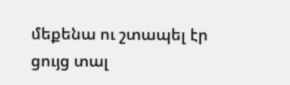մեքենա ու շտապել էր ցույց տալ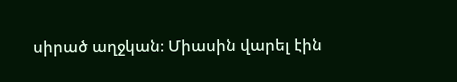սիրած աղջկան։ Միասին վարել էին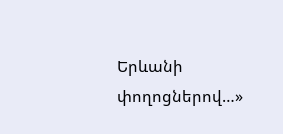Երևանի փողոցներով…»